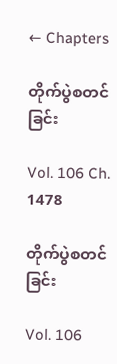← Chapters

တိုက်ပွဲစတင်ခြင်း

Vol. 106 Ch. 1478

တိုက်ပွဲစတင်ခြင်း

Vol. 106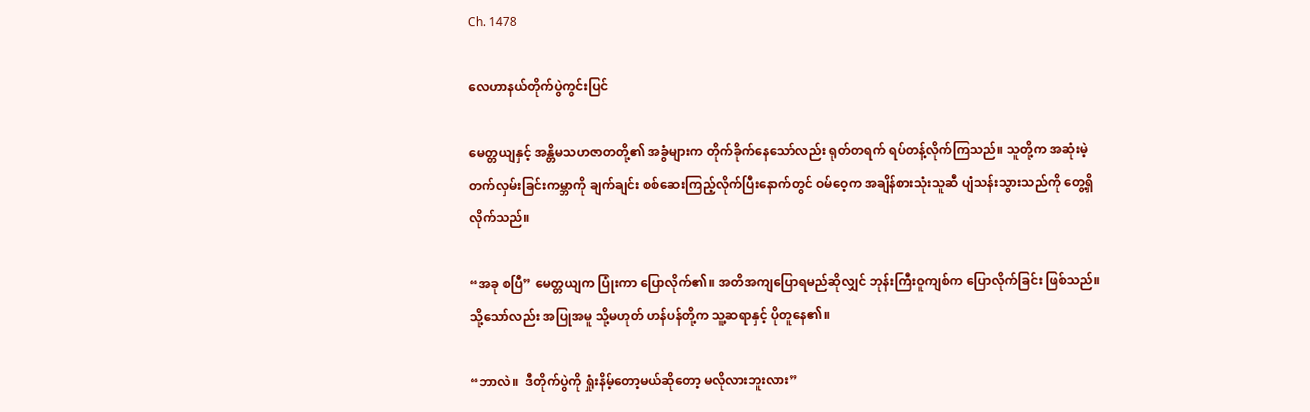Ch. 1478

လေဟာနယ်တိုက်ပွဲကွင်းပြင်

မေတ္တယျနှင့် အန္တိမသဟဇာတတို့၏ အခွံများက တိုက်ခိုက်နေသော်လည်း ရုတ်တရက် ရပ်တန့်လိုက်ကြသည်။ သူတို့က အဆုံးမဲ့တက်လှမ်းခြင်းကမ္ဘာကို ချက်ချင်း စစ်ဆေးကြည့်လိုက်ပြီးနောက်တွင် ဝမ်ဝေ့က အချိန်စားသုံးသူဆီ ပျံသန်းသွားသည်ကို တွေ့ရှိလိုက်သည်။

“အခု စပြီ” မေတ္တယျက ပြုံးကာ ပြောလိုက်၏။ အတိအကျပြောရမည်ဆိုလျှင် ဘုန်းကြီးဝူကျစ်က ပြောလိုက်ခြင်း ဖြစ်သည်။ သို့သော်လည်း အပြုအမူ သို့မဟုတ် ဟန်ပန်တို့က သူ့ဆရာနှင့် ပိုတူနေ၏။

“ဘာလဲ။  ဒီတိုက်ပွဲကို ရှုံးနိမ့်တော့မယ်ဆိုတော့ မလိုလားဘူးလား”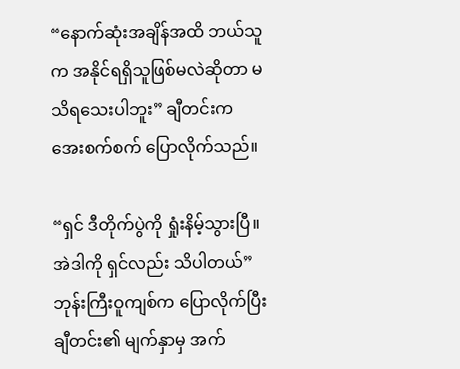“နောက်ဆုံးအချိန်အထိ ဘယ်သူက အနိုင်ရရှိသူဖြစ်မလဲဆိုတာ မသိရသေးပါဘူး” ချီတင်းက အေးစက်စက် ပြောလိုက်သည်။

“ရှင် ဒီတိုက်ပွဲကို ရှုံးနိမ့်သွားပြီ။ အဲဒါကို ရှင်လည်း သိပါတယ်” ဘုန်းကြီးဝူကျစ်က ပြောလိုက်ပြီး ချီတင်း၏ မျက်နှာမှ အက်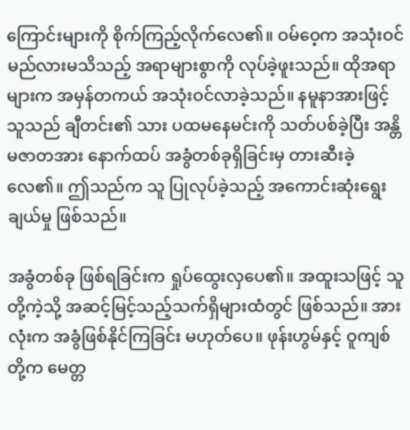ကြောင်းများကို စိုက်ကြည့်လိုက်လေ၏။ ဝမ်ဝေ့က အသုံးဝင်မည်လားမသိသည့် အရာများစွာကို လုပ်ခဲ့ဖူးသည်။ ထိုအရာများက အမှန်တကယ် အသုံးဝင်လာခဲ့သည်။ နမူနာအားဖြင့် သူသည် ချီတင်း၏ သား ပထမနေမင်းကို သတ်ပစ်ခဲ့ပြီး အန္တိမဇာတအား နောက်ထပ် အခွံတစ်ခုရှိခြင်းမှ တားဆီးခဲ့လေ၏။ ဤသည်က သူ ပြုလုပ်ခဲ့သည့် အကောင်းဆုံးရွေးချယ်မှု ဖြစ်သည်။

အခွံတစ်ခု ဖြစ်ရခြင်းက ရှုပ်ထွေးလှပေ၏။ အထူးသဖြင့် သူတို့ကဲ့သို့ အဆင့်မြင့်သည့်သက်ရှိများထံတွင် ဖြစ်သည်။ အားလုံးက အခွံဖြစ်နိုင်ကြခြင်း မဟုတ်ပေ။ ဖုန်းဟွမ်နှင့် ဝူကျစ်တို့က မေတ္တ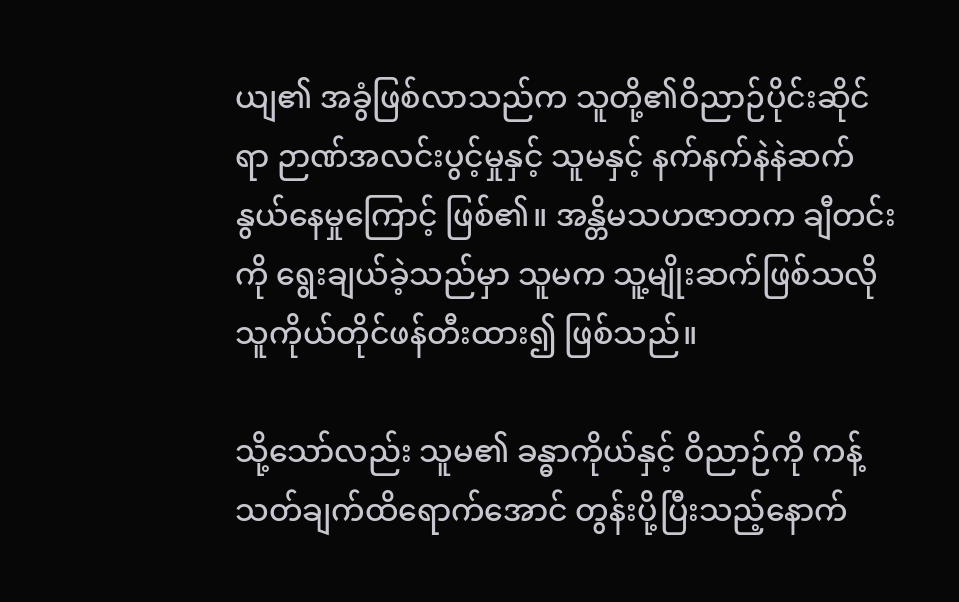ယျ၏ အခွံဖြစ်လာသည်က သူတို့၏ဝိညာဉ်ပိုင်းဆိုင်ရာ ဉာဏ်အလင်းပွင့်မှုနှင့် သူမနှင့် နက်နက်နဲနဲဆက်နွယ်နေမှုကြောင့် ဖြစ်၏။ အန္တိမသဟဇာတက ချီတင်းကို ရွေးချယ်ခဲ့သည်မှာ သူမက သူ့မျိုးဆက်ဖြစ်သလို သူကိုယ်တိုင်ဖန်တီးထား၍ ဖြစ်သည်။

သို့သော်လည်း သူမ၏ ခန္ဓာကိုယ်နှင့် ဝိညာဉ်ကို ကန့်သတ်ချက်ထိရောက်အောင် တွန်းပို့ပြီးသည့်နောက်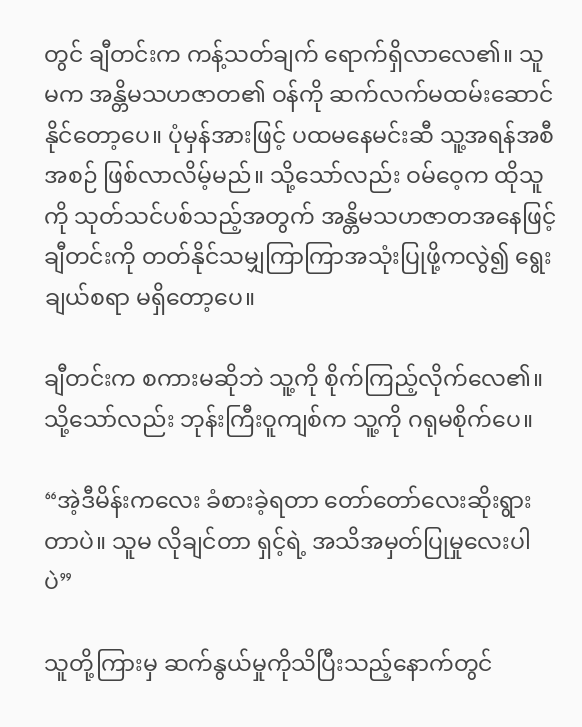တွင် ချီတင်းက ကန့်သတ်ချက် ရောက်ရှိလာလေ၏။ သူမက အန္တိမသဟဇာတ၏ ဝန်ကို ဆက်လက်မထမ်းဆောင်နိုင်တော့ပေ။ ပုံမှန်အားဖြင့် ပထမနေမင်းဆီ သူ့အရန်အစီအစဉ် ဖြစ်လာလိမ့်မည်။ သို့သော်လည်း ဝမ်ဝေ့က ထိုသူကို သုတ်သင်ပစ်သည့်အတွက် အန္တိမသဟဇာတအနေဖြင့် ချီတင်းကို တတ်နိုင်သမျှကြာကြာအသုံးပြုဖို့ကလွဲ၍ ရွေးချယ်စရာ မရှိတော့ပေ။

ချီတင်းက စကားမဆိုဘဲ သူ့ကို စိုက်ကြည့်လိုက်လေ၏။ သို့သော်လည်း ဘုန်းကြီးဝူကျစ်က သူ့ကို ဂရုမစိုက်ပေ။

“အဲ့ဒီမိန်းကလေး ခံစားခဲ့ရတာ တော်တော်လေးဆိုးရွားတာပဲ။ သူမ လိုချင်တာ ရှင့်ရဲ့ အသိအမှတ်ပြုမှုလေးပါပဲ”

သူတို့ကြားမှ ဆက်နွယ်မှုကိုသိပြီးသည့်နောက်တွင်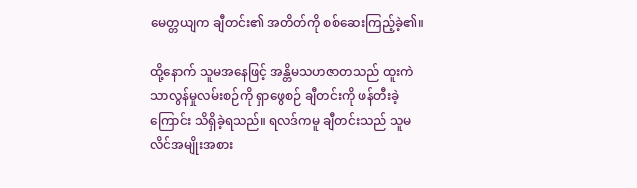မေတ္တယျက ချီတင်း၏ အတိတ်ကို စစ်ဆေးကြည့်ခဲ့၏။

ထို့နောက် သူမအနေဖြင့် အန္တိမသဟဇာတသည် ထူးကဲသာလွန်မှုလမ်းစဉ်ကို ရှာဖွေစဉ် ချီတင်းကို ဖန်တီးခဲ့ကြောင်း သိရှိခဲ့ရသည်။ ရလဒ်ကမူ ချီတင်းသည် သူမလိင်အမျိုးအစား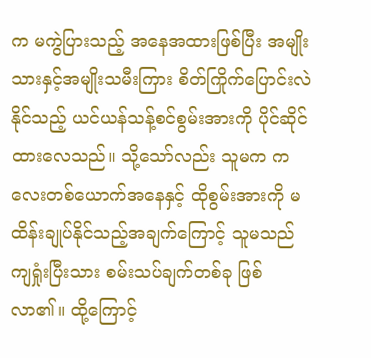က မကွဲပြားသည့် အနေအထားဖြစ်ပြီး အမျိုးသားနှင့်အမျိုးသမီးကြား စိတ်ကြိုက်ပြောင်းလဲနိုင်သည့် ယင်ယန်သန့်စင်စွမ်းအားကို ပိုင်ဆိုင်ထားလေသည်။ သို့သော်လည်း သူမက ကလေးတစ်ယောက်အနေနှင့် ထိုစွမ်းအားကို မထိန်းချုပ်နိုင်သည့်အချက်ကြောင့် သူမသည် ကျရှုံးပြီးသား စမ်းသပ်ချက်တစ်ခု ဖြစ်လာ၏။ ထို့ကြောင့်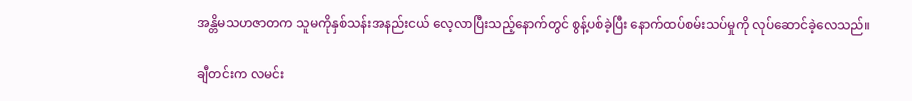အန္တိမသဟဇာတက သူမကိုနှစ်သန်းအနည်းငယ် လေ့လာပြီးသည့်နောက်တွင် စွန့်ပစ်ခဲ့ပြီး နောက်ထပ်စမ်းသပ်မှုကို လုပ်ဆောင်ခဲ့လေသည်။

ချီတင်းက လမင်း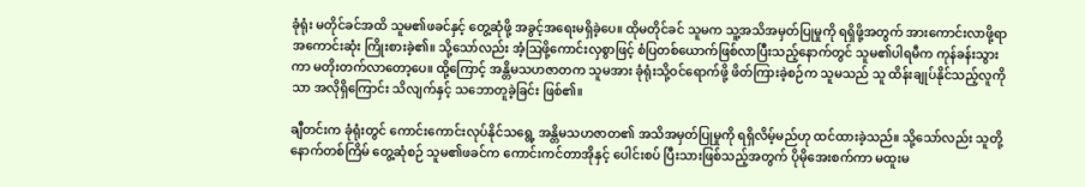ခုံရုံး မတိုင်ခင်အထိ သူမ၏ဖခင်နှင့် တွေ့ဆုံဖို့ အခွင့်အရေးမရှိခဲ့ပေ။ ထိုမတိုင်ခင် သူမက သူ့အသိအမှတ်ပြုမှုကို ရရှိဖို့အတွက် အားကောင်းလာဖို့ရာ အကောင်းဆုံး ကြိုးစားခဲ့၏။ သို့သော်လည်း အံ့ဩဖို့ကောင်းလှစွာဖြင့် စံပြတစ်ယောက်ဖြစ်လာပြီးသည့်နောက်တွင် သူမ၏ပါရမီက ကုန်ခန်းသွားကာ မတိုးတက်လာတော့ပေ။ ထို့ကြောင့် အန္တိမသဟဇာတက သူမအား ခုံရုံးသို့ဝင်ရောက်ဖို့ ဖိတ်ကြားခဲ့စဉ်က သူမသည် သူ ထိန်းချုပ်နိုင်သည့်လူကိုသာ အလိုရှိကြောင်း သိလျက်နှင့် သဘောတူခဲ့ခြင်း ဖြစ်၏။

ချီတင်းက ခုံရုံးတွင် ကောင်းကောင်းလုပ်နိုင်သရွေ့ အန္တိမသဟဇာတ၏ အသိအမှတ်ပြုမှုကို ရရှိလိမ့်မည်ဟု ထင်ထားခဲ့သည်။ သို့သော်လည်း သူတို့နောက်တစ်ကြိမ် တွေ့ဆုံစဉ် သူမ၏ဖခင်က ကောင်းကင်တာအိုနှင့် ပေါင်းစပ် ပြီးသားဖြစ်သည့်အတွက် ပိုမိုအေးစက်ကာ မထူးမ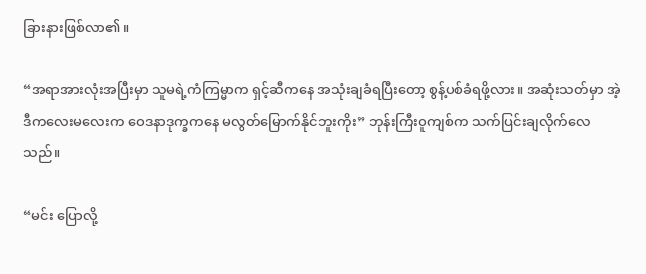ခြားနားဖြစ်လာ၏။

“အရာအားလုံးအပြီးမှာ သူမရဲ့ကံကြမ္မာက ရှင့်ဆီကနေ အသုံးချခံရပြီးတော့ စွန့်ပစ်ခံရဖို့လား။ အဆုံးသတ်မှာ အဲ့ဒီကလေးမလေးက ဝေဒနာဒုက္ခကနေ မလွတ်မြောက်နိုင်ဘူးကိုး” ဘုန်းကြီးဝူကျစ်က သက်ပြင်းချလိုက်လေသည်။

“မင်း ပြောလို့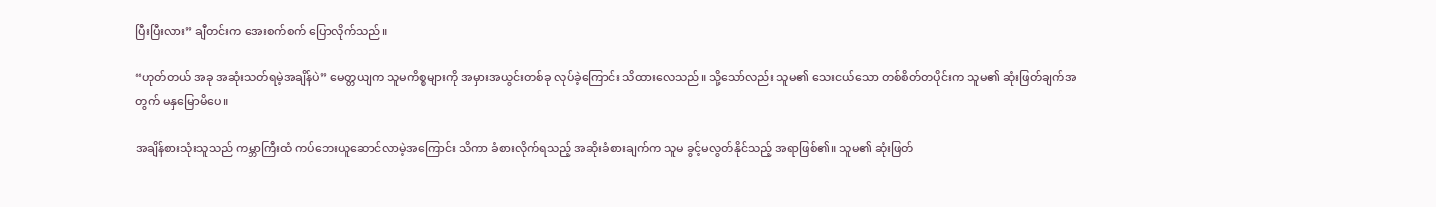ပြီးပြီးလား” ချီတင်းက အေးစက်စက် ပြောလိုက်သည်။

“ဟုတ်တယ် အခု အဆုံးသတ်ရမဲ့အချိန်ပဲ” မေတ္တယျက သူမကိစ္စများကို အမှားအယွင်းတစ်ခု လုပ်ခဲ့ကြောင်း သိထားလေသည်။ သို့သော်လည်း သူမ၏ သေးငယ်သော တစ်စိတ်တပိုင်းက သူမ၏ ဆုံးဖြတ်ချက်အတွက် မနှမြောမိပေ။

အချိန်စားသုံးသူသည် ကမ္ဘာကြီးထံ ကပ်ဘေးယူဆောင်လာမဲ့အကြောင်း သိကာ ခံစားလိုက်ရသည့် အဆိုးခံစားချက်က သူမ ခွင့်မလွတ်နိုင်သည့် အရာဖြစ်၏။ သူမ၏ ဆုံးဖြတ်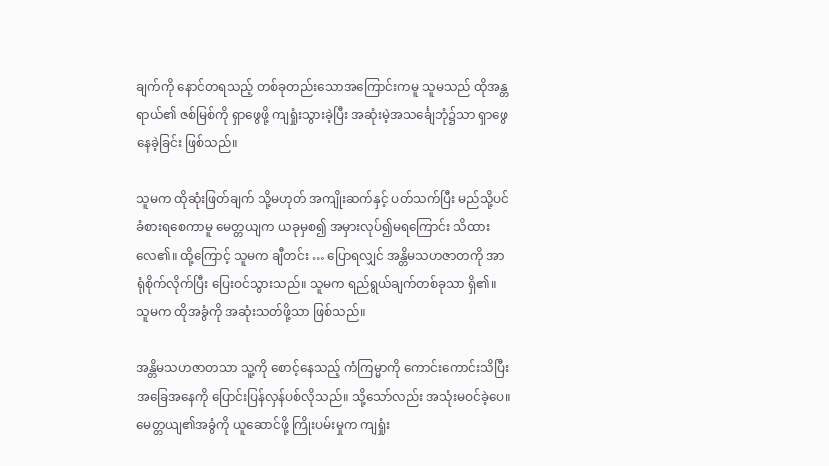ချက်ကို နောင်တရသည့် တစ်ခုတည်းသောအကြောင်းကမူ သူမသည် ထိုအန္တရာယ်၏ ဇစ်မြစ်ကို ရှာဖွေဖို့ ကျရှုံးသွားခဲ့ပြီး အဆုံးမဲ့အသင်္ချေဘုံ၌သာ ရှာဖွေနေခဲ့ခြင်း ဖြစ်သည်။

သူမက ထိုဆုံးဖြတ်ချက် သို့မဟုတ် အကျိုးဆက်နှင့် ပတ်သက်ပြီး မည်သို့ပင် ခံစားရစေကာမူ မေတ္တယျက ယခုမှစ၍ အမှားလုပ်၍မရကြောင်း သိထားလေ၏။ ထို့ကြောင့် သူမက ချီတင်း … ပြောရလျှင် အန္တိမသဟဇာတကို အာရုံစိုက်လိုက်ပြီး ပြေးဝင်သွားသည်။ သူမက ရည်ရွယ်ချက်တစ်ခုသာ ရှိ၏။ သူမက ထိုအခွံကို အဆုံးသတ်ဖို့သာ ဖြစ်သည်။

အန္တိမသဟဇာတသာ သူ့ကို စောင့်နေသည့် ကံကြမ္မာကို ကောင်းကောင်းသိပြီး အခြေအနေကို ပြောင်းပြန်လှန်ပစ်လိုသည်။ သို့သော်လည်း အသုံးမဝင်ခဲ့ပေ။ မေတ္တယျ၏အခွံကို ယူဆောင်ဖို့ ကြိုးပမ်းမှုက ကျရှုံး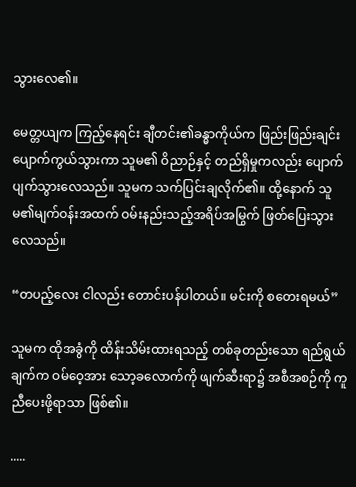သွားလေ၏။

မေတ္တယျက ကြည့်နေရင်း ချီတင်း၏ခန္ဓာကိုယ်က ဖြည်းဖြည်းချင်း ပျောက်ကွယ်သွားကာ သူမ၏ ဝိညာဉ်နှင့် တည်ရှိမှုကလည်း ပျောက်ပျက်သွားလေသည်။ သူမက သက်ပြင်းချလိုက်၏။ ထို့နောက် သူမ၏မျက်ဝန်းအထက် ဝမ်းနည်းသည့်အရိပ်အမြွက် ဖြတ်ပြေးသွားလေသည်။

“တပည့်လေး ငါလည်း တောင်းပန်ပါတယ်။ မင်းကို စတေးရမယ်”

သူမက ထိုအခွံကို ထိန်းသိမ်းထားရသည့် တစ်ခုတည်းသော ရည်ရွယ်ချက်က ဝမ်ဝေ့အား သော့ခလောက်ကို ဖျက်ဆီးရာ၌ အစီအစဉ်ကို ကူညီပေးဖို့ရာသာ ဖြစ်၏။

.....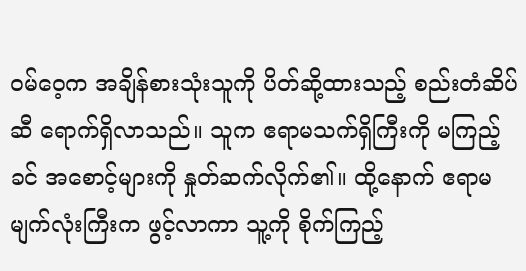ဝမ်ဝေ့က အချိန်စားသုံးသူကို ပိတ်ဆို့ထားသည့် စည်းတံဆိပ်ဆီ ရောက်ရှိလာသည်။ သူက ဧရာမသက်ရှိကြီးကို မကြည့်ခင် အစောင့်များကို နှုတ်ဆက်လိုက်၏။ ထို့နောက် ဧရာမမျက်လုံးကြီးက ဖွင့်လာကာ သူ့ကို စိုက်ကြည့်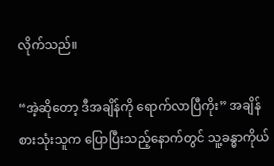လိုက်သည်။

“အဲ့ဆိုတော့ ဒီအချိန်ကို ရောက်လာပြီကိုး” အချိန်စားသုံးသူက ပြောပြီးသည့်နောက်တွင် သူ့ခန္ဓာကိုယ်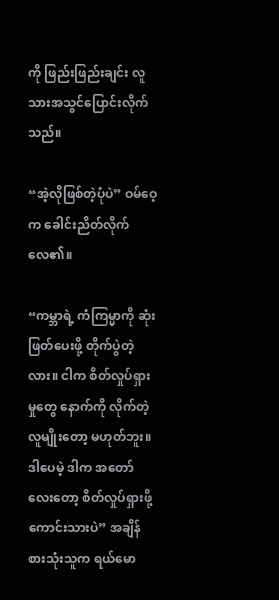ကို ဖြည်းဖြည်းချင်း လူသားအသွင်ပြောင်းလိုက်သည်။

“အဲ့လိုဖြစ်တဲ့ပုံပဲ” ဝမ်ဝေ့က ခေါင်းညိတ်လိုက်လေ၏။

“ကမ္ဘာရဲ့ ကံကြမ္မာကို ဆုံးဖြတ်ပေးဖို့ တိုက်ပွဲတဲ့လား။ ငါက စိတ်လှုပ်ရှားမှုတွေ နောက်ကို လိုက်တဲ့လူမျိုးတော့ မဟုတ်ဘူး။ ဒါပေမဲ့ ဒါက အ‌တော်လေးတော့ စိတ်လှုပ်ရှားဖို့ကောင်းသားပဲ” အချိန်စားသုံးသူက ရယ်မော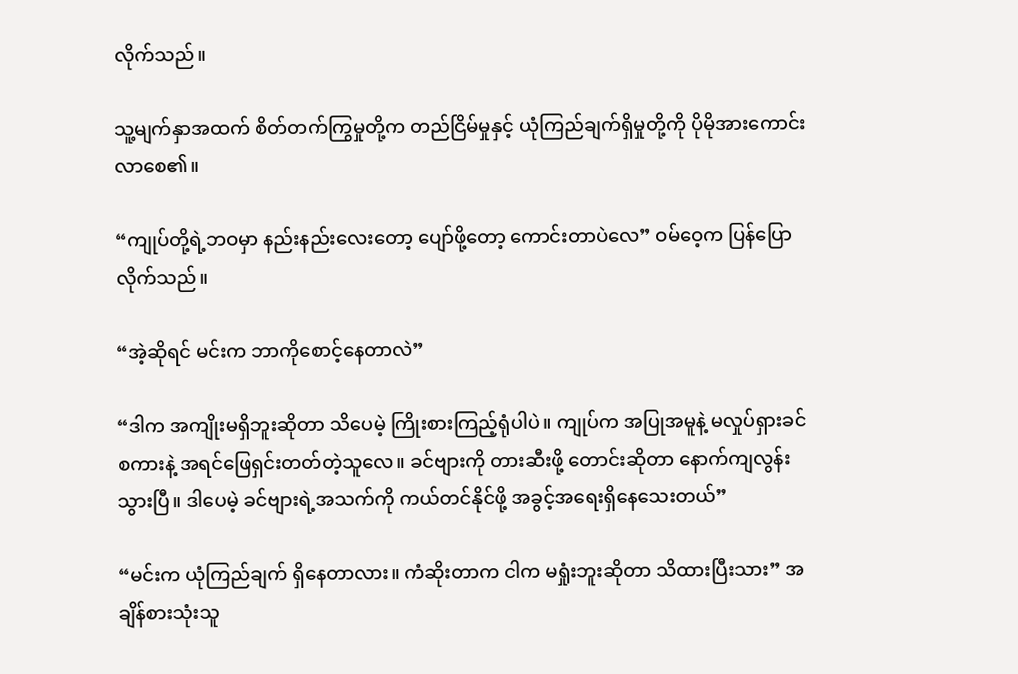လိုက်သည်။

သူ့မျက်နှာအထက် စိတ်တက်ကြွမှုတို့က တည်ငြိမ်မှုနှင့် ယုံကြည်ချက်ရှိမှုတို့ကို ပိုမိုအားကောင်းလာစေ၏။

“ကျုပ်တို့ရဲ့ဘဝမှာ နည်းနည်းလေးတော့ ပျော်ဖို့တော့ ကောင်းတာပဲလေ” ဝမ်ဝေ့က ပြန်ပြောလိုက်သည်။

“အဲ့ဆိုရင် မင်းက ဘာကိုစောင့်နေတာလဲ”

“ဒါက အကျိုးမရှိဘူးဆိုတာ သိပေမဲ့ ကြိုးစားကြည့်ရုံပါပဲ။ ကျုပ်က အပြုအမူနဲ့ မလှုပ်ရှားခင် စကားနဲ့ အရင်ဖြေရှင်းတတ်တဲ့သူလေ။ ခင်ဗျားကို တားဆီးဖို့ တောင်းဆိုတာ နောက်ကျလွန်းသွားပြီ။ ဒါပေမဲ့ ခင်ဗျားရဲ့အသက်ကို ကယ်တင်နိုင်ဖို့ အခွင့်အရေးရှိနေသေးတယ်”

“မင်းက ယုံကြည်ချက် ရှိနေတာလား။ ကံဆိုးတာက ငါက မရှုံးဘူးဆိုတာ သိထားပြီးသား” အချိန်စားသုံးသူ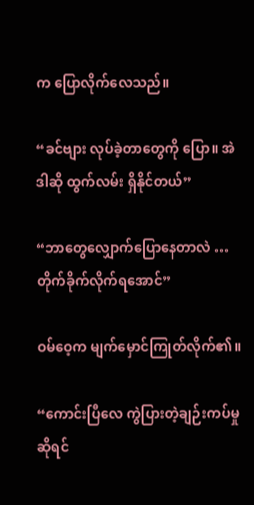က ပြောလိုက်လေသည်။

“ခင်ဗျား လုပ်ခဲ့တာတွေကို ပြော။ အဲဒါဆို ထွက်လမ်း ရှိနိုင်တယ်”

“ဘာတွေလျှောက်ပြောနေတာလဲ …  တိုက်ခိုက်လိုက်ရအောင်”

ဝမ်ဝေ့က မျက်မှောင်ကြုတ်လိုက်၏။

“ကောင်းပြီလေ ကွဲပြားတဲ့ချဉ်းကပ်မှုဆိုရင်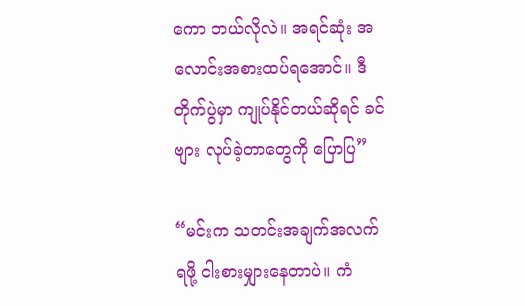ကော ဘယ်လိုလဲ။ အရင်ဆုံး အလောင်းအစားထပ်ရအောင်။ ဒီတိုက်ပွဲမှာ ကျုပ်နိုင်တယ်ဆိုရင် ခင်ဗျား လုပ်ခဲ့တာတွေကို ပြောပြ”

“မင်းက သတင်းအချက်အလက်ရဖို့ ငါးစားမျှားနေတာပဲ။ ကံ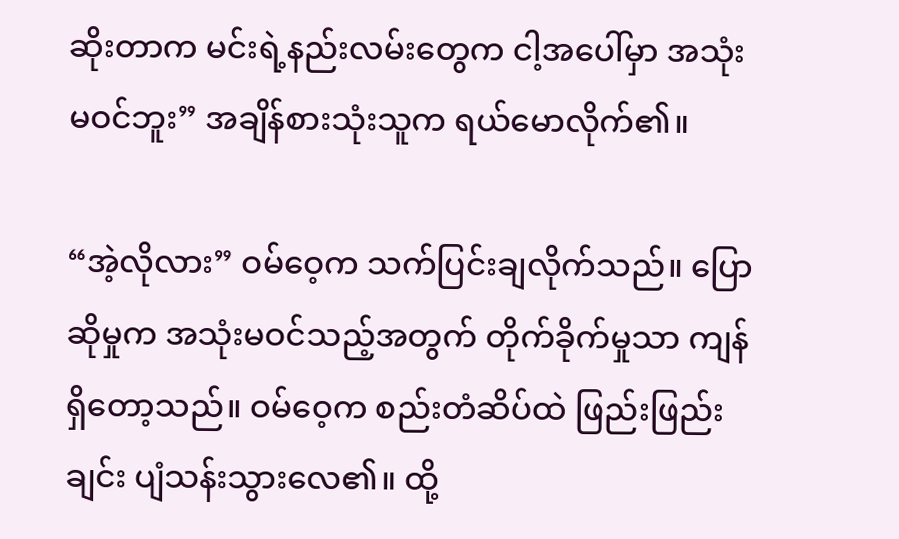ဆိုးတာက မင်းရဲ့နည်းလမ်းတွေက ငါ့အပေါ်မှာ အသုံးမဝင်ဘူး” အချိန်စားသုံးသူက ရယ်မောလိုက်၏။

“အဲ့လိုလား” ဝမ်ဝေ့က သက်ပြင်းချလိုက်သည်။ ပြောဆိုမှုက အသုံးမဝင်သည့်အတွက် တိုက်ခိုက်မှုသာ ကျန်ရှိတော့သည်။ ဝမ်ဝေ့က စည်းတံဆိပ်ထဲ ဖြည်းဖြည်းချင်း ပျံသန်းသွားလေ၏။ ထို့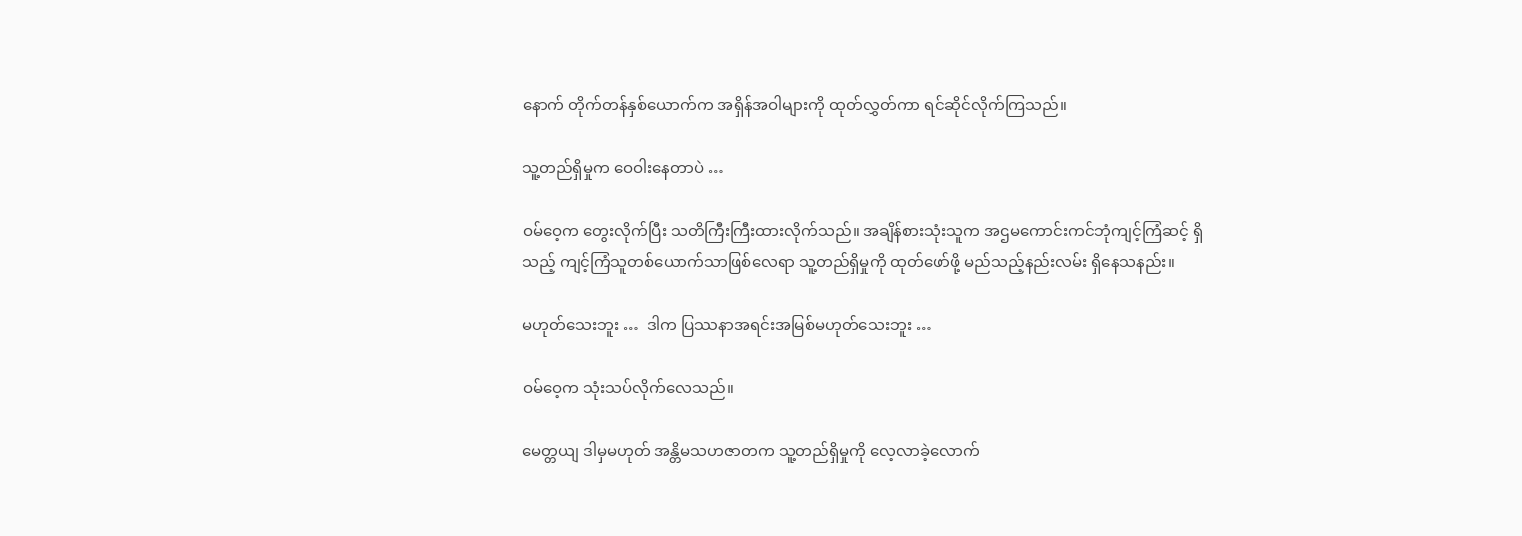နောက် တိုက်တန်နှစ်ယောက်က အရှိန်အဝါများကို ထုတ်လွှတ်ကာ ရင်ဆိုင်လိုက်ကြသည်။

သူ့တည်ရှိမှုက ဝေဝါးနေတာပဲ …

ဝမ်ဝေ့က တွေးလိုက်ပြီး သတိကြီးကြီးထားလိုက်သည်။ အချိန်စားသုံးသူက အဌမကောင်းကင်ဘုံကျင့်ကြံဆင့် ရှိသည့် ကျင့်ကြံသူတစ်ယောက်သာဖြစ်လေရာ သူ့တည်ရှိမှုကို ထုတ်ဖော်ဖို့ မည်သည့်နည်းလမ်း ရှိနေသနည်း။

မဟုတ်သေးဘူး …  ဒါက ပြဿနာအရင်းအမြစ်မဟုတ်သေးဘူး …

ဝမ်ဝေ့က သုံးသပ်လိုက်လေသည်။

မေတ္တယျ ဒါမှမဟုတ် အန္တိမသဟဇာတက သူ့တည်ရှိမှုကို လေ့လာခဲ့လောက်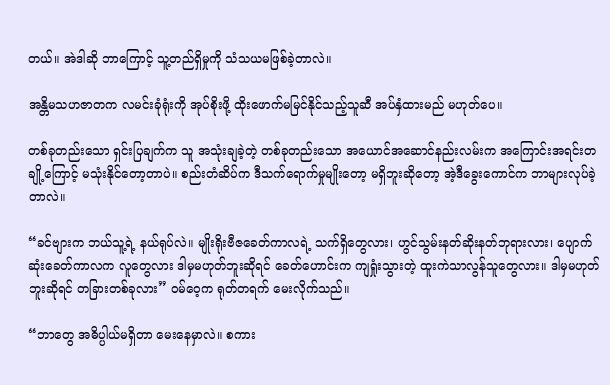တယ်။ အဲဒါဆို ဘာကြောင့် သူ့တည်ရှိမှုကို သံသယမဖြစ်ခဲ့တာလဲ။

အန္တိမသဟဇာတက လမင်းခုံရုံးကို အုပ်စိုးဖို့ ထိုးဖောက်မမြင်နိုင်သည့်သူဆီ အပ်နှံထားမည် မဟုတ်ပေ။

တစ်ခုတည်းသော ရှင်းပြချက်က သူ အသုံးချခဲ့တဲ့ တစ်ခုတည်းသော အယောင်အဆောင်နည်းလမ်းက အကြောင်းအရင်းတချို့ကြောင့် မသုံးနိုင်တော့တာပဲ။ စည်းတံဆိပ်က ဒီသက်ရောက်မှုမျိုးတော့ မရှိဘူးဆိုတော့ အဲ့ဒီခွေးကောင်က ဘာများလုပ်ခဲ့တာလဲ။

“ခင်ဗျားက ဘယ်သူ့ရဲ့ နယ်ရုပ်လဲ။ မျိုးရိုးဗီဇခေတ်ကာလရဲ့ သက်ရှိတွေလား၊ ဟွင်သွမ်းနတ်ဆိုးနတ်ဘုရားလား၊ ပျောက်ဆုံးခေတ်ကာလက လူတွေလား ဒါမှမဟုတ်ဘူးဆိုရင် ခေတ်ဟောင်းက ကျရှုံးသွားတဲ့ ထူးကဲသာလွန်သူတွေလား။ ဒါမှမဟုတ်ဘူးဆိုရင် တခြားတစ်ခုလား” ဝမ်ဝေ့က ရုတ်တရက် မေးလိုက်သည်။

“ဘာတွေ အဓိပ္ပါယ်မရှိတာ မေးနေမှာလဲ။ စကား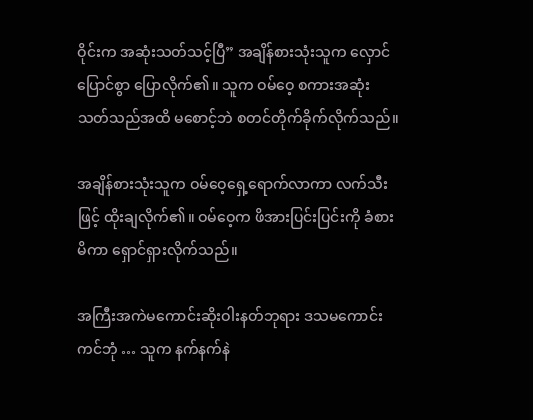ဝိုင်းက အဆုံးသတ်သင့်ပြီ” အချိန်စားသုံးသူက လှောင်ပြောင်စွာ ပြောလိုက်၏။ သူက ဝမ်ဝေ့ စကားအဆုံးသတ်သည်အထိ မ‌စောင့်ဘဲ စတင်တိုက်ခိုက်လိုက်သည်။

အချိန်စားသုံးသူက ဝမ်ဝေ့ရှေ့ရောက်လာကာ လက်သီးဖြင့် ထိုးချလိုက်၏။ ဝမ်ဝေ့က ဖိအားပြင်းပြင်းကို ခံစားမိကာ ရှောင်ရှားလိုက်သည်။

အကြီးအကဲမကောင်းဆိုးဝါးနတ်ဘုရား ဒသမကောင်းကင်ဘုံ … သူက နက်နက်နဲ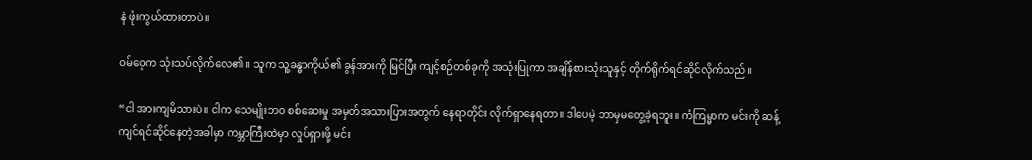နဲ ဖုံးကွယ်ထားတာပဲ။

ဝမ်ဝေ့က သုံးသပ်လိုက်လေ၏။ သူက သူ့ခန္ဓာကိုယ်၏ ခွန်အားကို မြင်ပြီး ကျင့်စဉ်တစ်ခုကို အသုံးပြုကာ အချိန်စားသုံးသူနှင့် တိုက်ရိုက်ရင်ဆိုင်လိုက်သည်။

“ငါ အားကျမိသားပဲ။ ငါက သေမျိုးဘဝ စစ်ဆေးမှု အမှတ်အသားပြားအတွက် နေရာတိုင်း လိုက်ရှာနေရတာ။ ဒါပေမဲ့ ဘာမှမတွေ့ခဲ့ရဘူး။ ကံကြမ္မာက မင်းကို ဆန့်ကျင်ရင်ဆိုင်နေတဲ့အခါမှာ ကမ္ဘာကြီးထဲမှာ လှုပ်ရှားဖို့ မင်း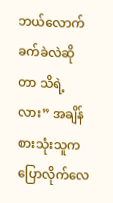ဘယ်လောက်ခက်ခဲလဲဆိုတာ သိရဲ့လား” အချိန်စားသုံးသူက ပြောလိုက်လေ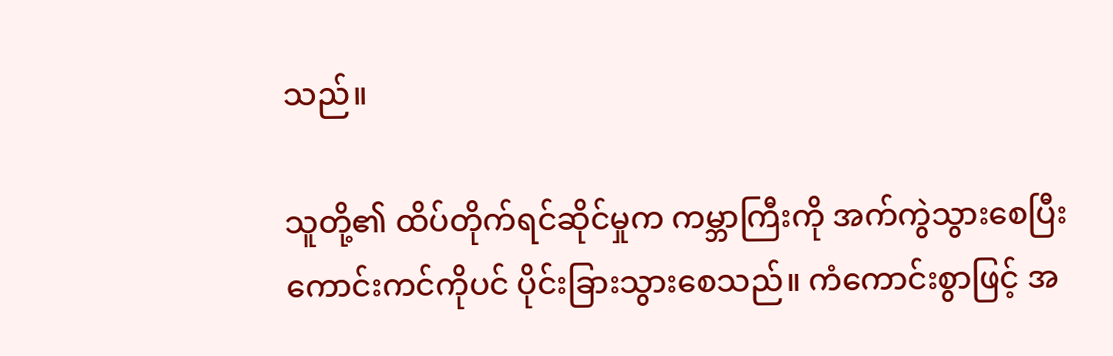သည်။

သူတို့၏ ထိပ်တိုက်ရင်ဆိုင်မှုက ကမ္ဘာကြီးကို အက်ကွဲသွားစေပြီး ကောင်းကင်ကိုပင် ပိုင်းခြားသွားစေသည်။ ကံကောင်းစွာဖြင့် အ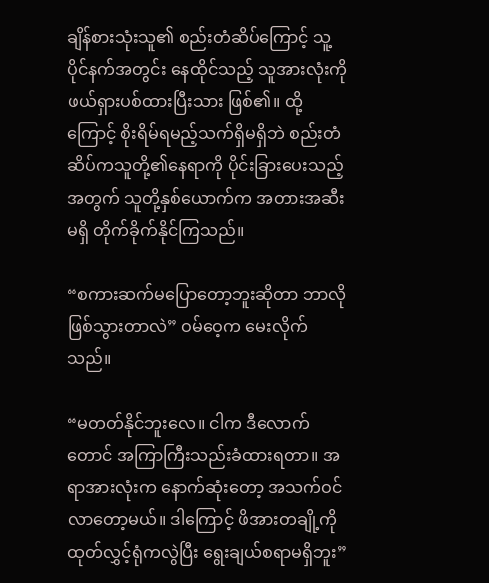ချိန်စားသုံးသူ၏ စည်းတံဆိပ်ကြောင့် သူ့ပိုင်နက်အတွင်း နေထိုင်သည့် သူအားလုံးကို ဖယ်ရှားပစ်ထားပြီးသား ဖြစ်၏။ ထို့ကြောင့် စိုးရိမ်ရမည့်သက်ရှိမရှိဘဲ စည်းတံဆိပ်ကသူတို့၏နေရာကို ပိုင်းခြားပေးသည့်အတွက် သူတို့နှစ်ယောက်က အတားအဆီးမရှိ တိုက်ခိုက်နိုင်ကြသည်။

“စကားဆက်မပြောတော့ဘူးဆိုတာ ဘာလိုဖြစ်သွားတာလဲ” ဝမ်ဝေ့က မေးလိုက်သည်။

“မတတ်နိုင်ဘူးလေ။ ငါက ဒီလောက်တောင် အကြာကြီးသည်းခံထားရတာ။ အရာအားလုံးက ‌နောက်ဆုံးတော့ အသက်ဝင်လာတော့မယ်။ ဒါကြောင့် ဖိအားတချို့ကို ထုတ်လွှင့်ရုံကလွဲပြီး ရွေးချယ်စရာမရှိဘူး”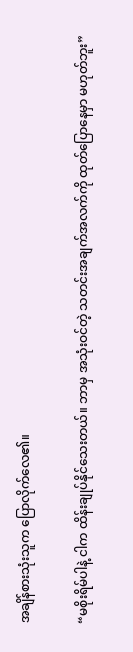အချိန်စားသုံးသူက ပြောလိုက်လေ၏။

“မစိုးရိမ်ပါနဲ့ ငါက ထိန်းချုပ်နိုင်သေးတယ်။ ဘာမှ အသုံးဝင်တဲ့ သတင်းအချက်အလက်ကို ထုတ်ပြောနေမှာ မဟုတ်ဘူး”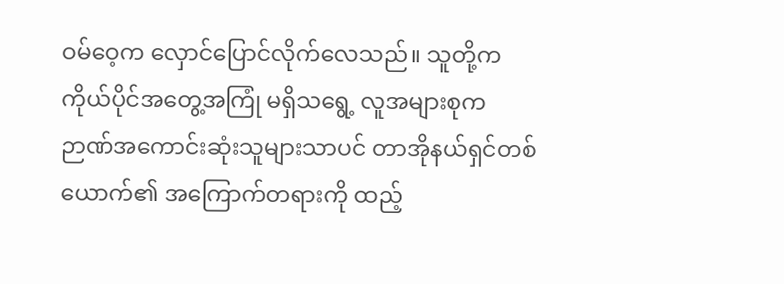ဝမ်ဝေ့က လှောင်ပြောင်လိုက်လေသည်။ သူတို့က ကိုယ်ပိုင်အတွေ့အကြုံ မရှိသရွေ့ လူအများစုက ဉာဏ်အကောင်းဆုံးသူများသာပင် တာအိုနယ်ရှင်တစ်ယောက်၏ အကြောက်တရားကို ထည့်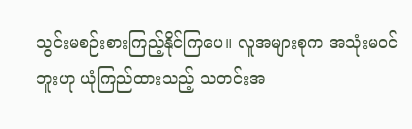သွင်းမစဉ်းစားကြည့်နိုင်ကြပေ။ လူအများစုက အသုံးမဝင်ဘူးဟု ယုံကြည်ထားသည့် သတင်းအ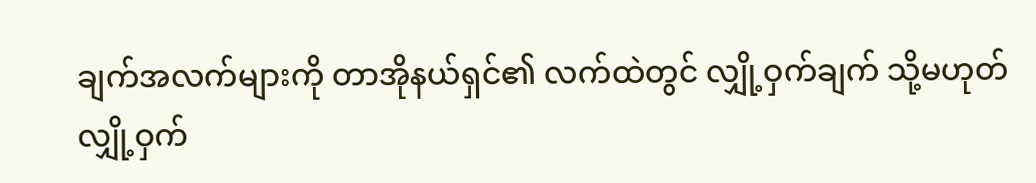ချက်အလက်များကို တာအိုနယ်ရှင်၏ လက်ထဲတွင် လျှို့ဝှက်ချက် သို့မဟုတ် လျှို့ဝှက်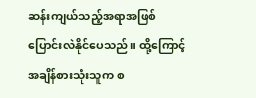ဆန်းကျယ်သည့်အရာအဖြစ် ပြောင်းလဲနိုင်ပေသည်။ ထို့ကြောင့် အချိန်စားသုံးသူက စ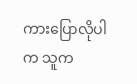ကားပြောလိုပါက သူက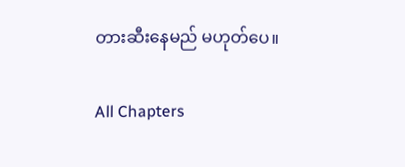တားဆီးနေမည် မဟုတ်ပေ။

All Chapters